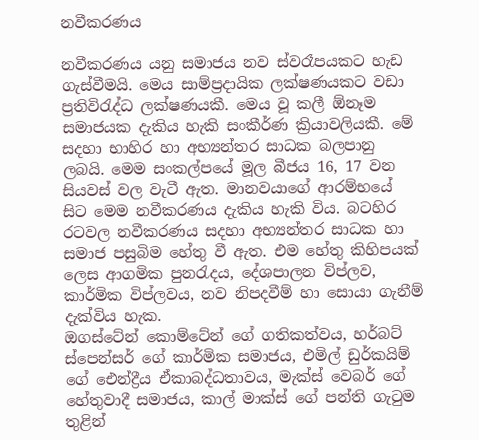නවීකරණය

නවීකරණය යනු සමාජය නව ස්වරෑපයකට හැඩ ගැස්වීමයි. මෙය සාම්ප්‍රදායික ලක්ෂණයකට වඩා ප්‍රතිවිරැද්ධ ලක්ෂණයකී. මෙය වූ කලී ඕනෑම සමාජයක දැකිය හැකි සංකීර්ණ ක්‍රියාවලියකී. මේ සදහා භාහිර හා අභ්‍යන්තර සාධක බලපානු ලබයි. මෙම සංකල්පයේ මූල බීජය 16, 17 වන සියවස් වල වැටී ඇත. මානවයාගේ ආරම්භයේ සිට මෙම නවීකරණය දැකිය හැකි විය. බටහිර රටවල නවීකරණය සදහා අභ්‍යන්තර සාධක හා සමාජ පසුබිම හේතු වී ඇත. එම හේතු කිහිපයක් ලෙස ආගමික පුනරැදය, දේශපාලන විප්ලව, කාර්මික විප්ලවය, නව නිපදවීම් හා සොයා ගැනීම් දැක්විය හැක.
ඔගස්ටේන් කොම්ටේන් ගේ ගතිකත්වය, හර්බට් ස්පෙන්සර් ගේ කාර්මික සමාජය, එමිල් ඩුර්කයිම් ගේ ඓන්ද්‍රීය ඒකාබද්ධතාවය, මැක්ස් වෙබර් ගේ හේතුවාදී සමාජය, කාල් මාක්ස් ගේ පන්ති ගැටුම තුළින්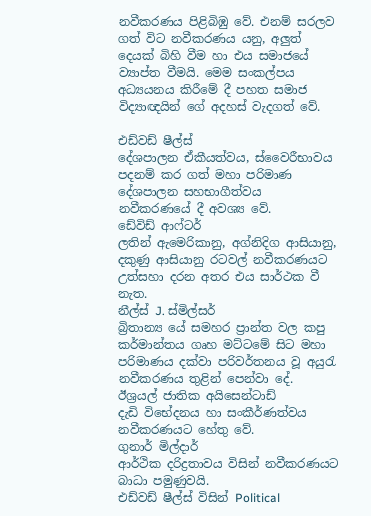නවීකරණය පිළිබිඹු වේ. එනම් සරලව ගත් විට නවීකරණය යනු, අලුත් දෙයක් බිහි වීම හා එය සමාජයේ ව්‍යාප්ත වීමයි. මෙම සංකල්පය අධ්‍යයනය කිරීමේ දී පහත සමාජ විද්‍යාඥයින් ගේ අදහස් වැදගත් වේ.

එඩ්වඩ් ෂීල්ස්
දේශපාලන ඒකීයත්වය, ස්වෛරීභාවය පදනම් කර ගත් මහා පරිමාණ දේශපාලන සහභාගීත්වය නවීකරණයේ දී අවශ්‍ය වේ.
ඩේවිඩ් ආෆ්ටර්
ලතින් ඇමෙරිකානු, අග්නිදිග ආසියානු, දකුණු ආසියානු රටවල් නවීකරණයට උත්සහා දරන අතර එය සාර්ථක වී නැත.
නීල්ස් J. ස්මිල්සර්
බ්‍රිතාන්‍ය යේ සමහර ප්‍රාන්ත වල කපු කර්මාන්තය ගෘහ මට්ටමේ සිට මහා පරිමාණය දක්වා පරිවර්තනය වූ අයුරැ නවීකරණය තුළින් පෙන්වා දේ.
ඊශ්‍රයල් ජාතික අයිසෙන්ටාඩ්
දැඩි විභේදනය හා සංකීර්ණත්වය නවීකරණයට හේතු වේ.
ගුනාර් මිල්දාර්
ආර්ථික දරිද්‍රතාවය විසින් නවීකරණයට බාධා පමුණුවයි.
එඩ්වඩ් ෂීල්ස් විසින් Political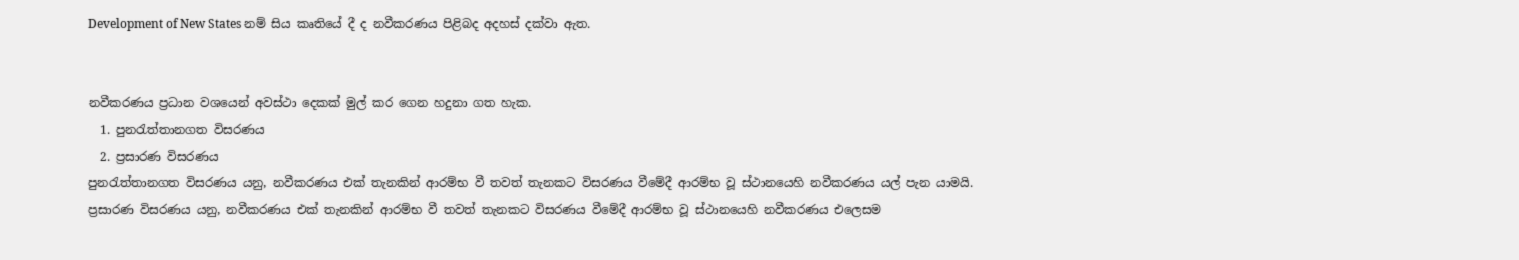Development of New States නම් සිය කෘතියේ දී ද නවීකරණය පිළිබද අදහස් දක්වා ඇත.


නවීකරණය ප්‍රධාන වශයෙන් අවස්ථා දෙකක් මුල් කර ගෙන හදුනා ගත හැක.
  1. පුනරැත්තානගත විසරණය
  2. ප්‍රසාරණ විසරණය
පුනරැත්තානගත විසරණය යනු, නවීකරණය එක් තැනකින් ආරම්භ වී තවත් තැනකට විසරණය වීමේදී ආරම්භ වූ ස්ථානයෙහි නවීකරණය යල් පැන යාමයි.
ප්‍රසාරණ විසරණය යනු, නවීකරණය එක් තැනකින් ආරම්භ වී තවත් තැනකට විසරණය වීමේදී ආරම්භ වූ ස්ථානයෙහි නවීකරණය එලෙසම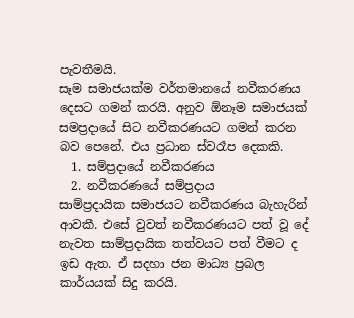පැවතීමයි.
සෑම සමාජයක්ම වර්තමානයේ නවීකරණය දෙසට ගමන් කරයි. අනුව ඕනෑම සමාජයක් සමප්‍රදායේ සිට නවීකරණයට ගමන් කරන බව පෙනේ. එය ප්‍රධාන ස්වරෑප දෙකකි.
  1. සම්ප්‍රදායේ නවීකරණය
  2. නවීකරණයේ සම්ප්‍රදාය
සාම්ප්‍රදායික සමාජයට නවීකරණය බැහැරින් ආවකී. එසේ වුවත් නවීකරණයට පත් වූ දේ නැවත සාම්ප්‍රදායික තත්වයට පත් වීමට ද ඉඩ ඇත. ඒ සදහා ජන මාධ්‍ය ප්‍රබල කාර්යයක් සිදු කරයි.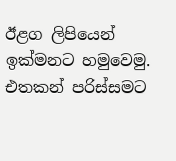ඊළග ලිපියෙන් ඉක්මනට හමුවෙමු. එතකන් පරිස්සමට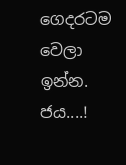ගෙදරටම වෙලා ඉන්න.
ජය....!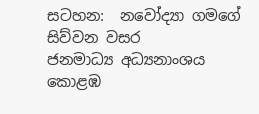සටහන:  නවෝද්‍යා ගමගේ
සිව්වන වසර
ජනමාධ්‍ය අධ්‍යනාංශය
කොළඹ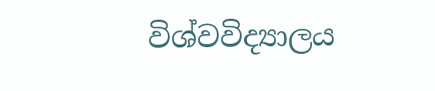විශ්වවිද්‍යාලය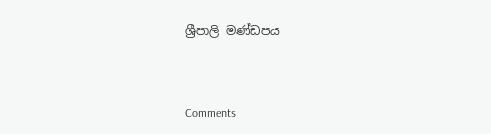ශ්‍රීපාලි මණ්ඩපය



Comments